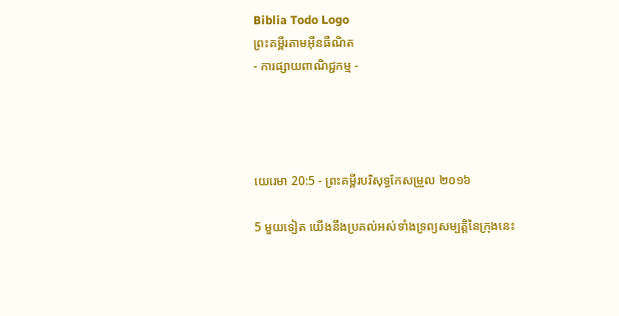Biblia Todo Logo
ព្រះគម្ពីរតាមអ៊ីនធឺណិត
- ការផ្សាយពាណិជ្ជកម្ម -




យេរេមា 20:5 - ព្រះគម្ពីរបរិសុទ្ធកែសម្រួល ២០១៦

5 មួយទៀត យើងនឹងប្រគល់អស់ទាំងទ្រព្យសម្បត្តិនៃក្រុងនេះ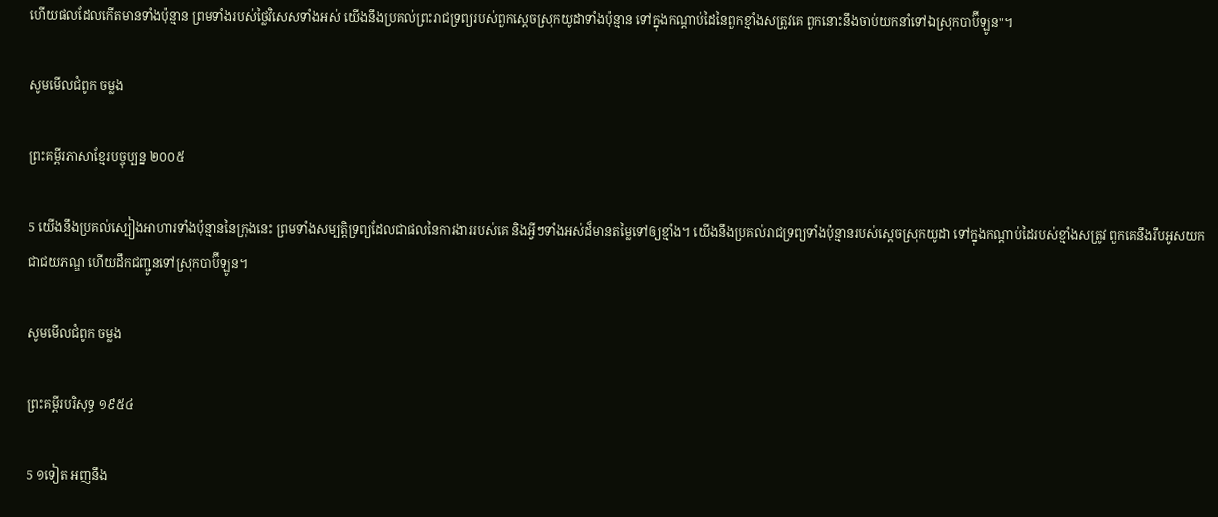ហើយផលដែលកើតមានទាំងប៉ុន្មាន ព្រមទាំងរបស់ថ្លៃវិសេសទាំងអស់ យើងនឹងប្រគល់ព្រះ‌រាជទ្រព្យរបស់ពួកស្តេចស្រុកយូដាទាំងប៉ុន្មាន ទៅក្នុងកណ្ដាប់ដៃនៃពួកខ្មាំងសត្រូវគេ ពួកនោះនឹងចាប់យកនាំទៅឯស្រុកបាប៊ីឡូន"។

សូមមើលជំពូក ចម្លង

ព្រះគម្ពីរភាសាខ្មែរបច្ចុប្បន្ន ២០០៥

5 យើងនឹងប្រគល់ស្បៀងអាហារទាំងប៉ុន្មាននៃក្រុងនេះ ព្រមទាំងសម្បត្តិទ្រព្យដែលជាផលនៃការ‌ងាររបស់គេ និងអ្វីៗទាំងអស់ដ៏មានតម្លៃទៅឲ្យខ្មាំង។ យើងនឹងប្រគល់រាជ‌ទ្រព្យទាំងប៉ុន្មានរបស់ស្ដេចស្រុកយូដា ទៅក្នុងកណ្ដាប់ដៃរបស់ខ្មាំងសត្រូវ ពួកគេនឹងរឹបអូសយកជាជយ‌ភណ្ឌ ហើយដឹកជញ្ជូនទៅស្រុកបាប៊ី‌ឡូន។

សូមមើលជំពូក ចម្លង

ព្រះគម្ពីរបរិសុទ្ធ ១៩៥៤

5 ១ទៀត អញនឹង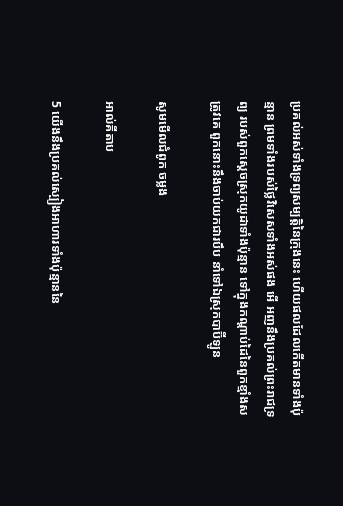ប្រគល់អស់ទាំងទ្រព្យសម្បត្តិនៃក្រុងនេះ ហើយផលដែលកើតមានទាំងប៉ុន្មាន ព្រមទាំងរបស់ថ្លៃវិសេសទាំងអស់ផង អើ អញនឹងប្រគល់ព្រះ‌រាជទ្រព្យ របស់ពួកស្តេចស្រុកយូដាទាំងប៉ុន្មាន ទៅក្នុងកណ្តាប់ដៃនៃពួកខ្មាំងសត្រូវគេ ពួកនោះនឹងចាប់យកជារបឹប នាំទៅឯស្រុកបាប៊ីឡូន

សូមមើលជំពូក ចម្លង

អាល់គីតាប

5 យើងនឹងប្រគល់ស្បៀងអាហារទាំងប៉ុន្មាននៃ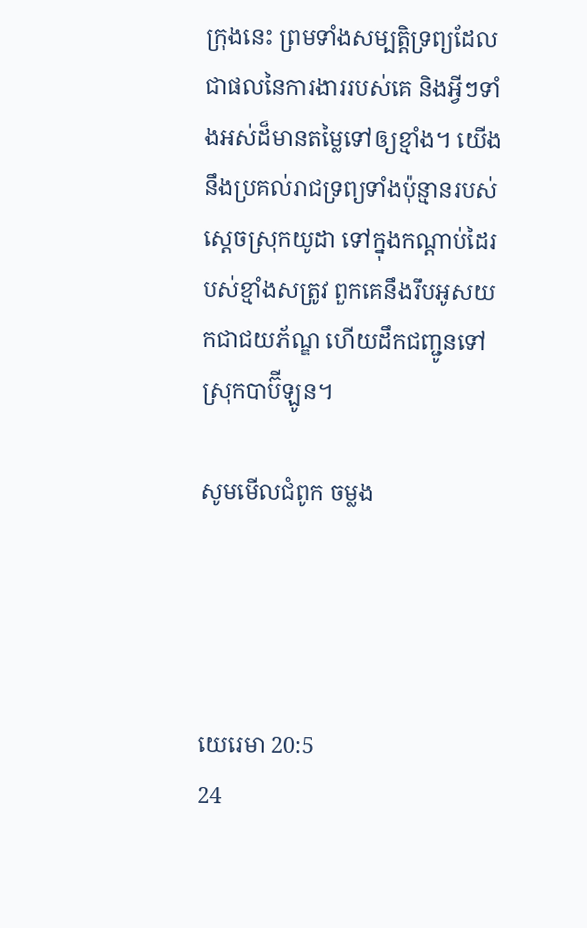ក្រុងនេះ ព្រមទាំងសម្បត្តិទ្រព្យដែលជាផលនៃការ‌ងាររបស់គេ និងអ្វីៗទាំងអស់ដ៏មានតម្លៃទៅឲ្យខ្មាំង។ យើងនឹងប្រគល់រាជ‌ទ្រព្យទាំងប៉ុន្មានរបស់ស្ដេចស្រុកយូដា ទៅក្នុងកណ្ដាប់ដៃរបស់ខ្មាំងសត្រូវ ពួកគេនឹងរឹបអូសយកជាជយ‌ភ័ណ្ឌ ហើយដឹកជញ្ជូនទៅស្រុកបាប៊ី‌ឡូន។

សូមមើលជំពូក ចម្លង




យេរេមា 20:5
24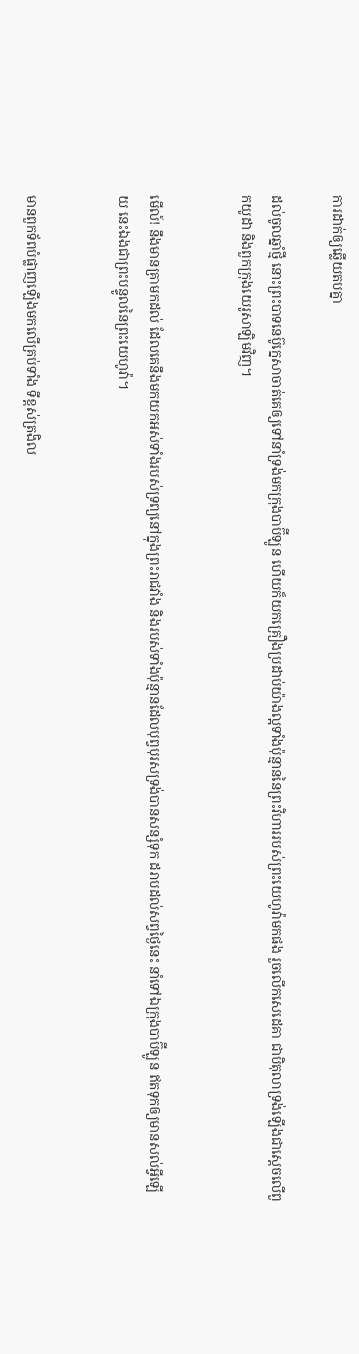ការដាក់ឲ្យឆ្លើយតបគ្នា

ដល់ចូលឆ្នាំថ្មី នោះព្រះ‌បាទនេប៊ូ‌ក្នេសាចាត់គេឲ្យទៅនាំទ្រង់មកក្រុងបាប៊ី‌ឡូន ហើយក៏យកគ្រឿងប្រដាប់យ៉ាងល្អទាំងប៉ុន្មាននៃព្រះ‌វិហាររបស់ព្រះ‌យេហូវ៉ាមកផង រួចលើកសេដេ‌គា ជាបិតុលាទ្រង់ឡើងជាស្តេចលើពួកយូដា និងពួកក្រុងយេរូ‌សាឡិមវិញ។


មើល៍! នឹងមានគ្រាមកដល់ ដែលគេនឹងមកយកអស់ទាំងរបស់ទ្រព្យនៅក្នុងព្រះ‌រាជ‌វាំង និងរបស់ទាំងប៉ុន្មានដែលបុព្វ‌បុរសទ្រង់បានសន្សំទុក ដរាបដល់សព្វថ្ងៃនេះ នាំទៅឯក្រុងបាប៊ី‌ឡូន ឥតទុកឲ្យមានសល់អ្វីឡើយ នេះឯងជាព្រះ‌បន្ទូលនៃព្រះ‌យេហូវ៉ា។


មានពួកទ័ពបំផ្លាញឡើងមកលើគ្រប់ទាំង ទីខ្ពស់ត្រងិល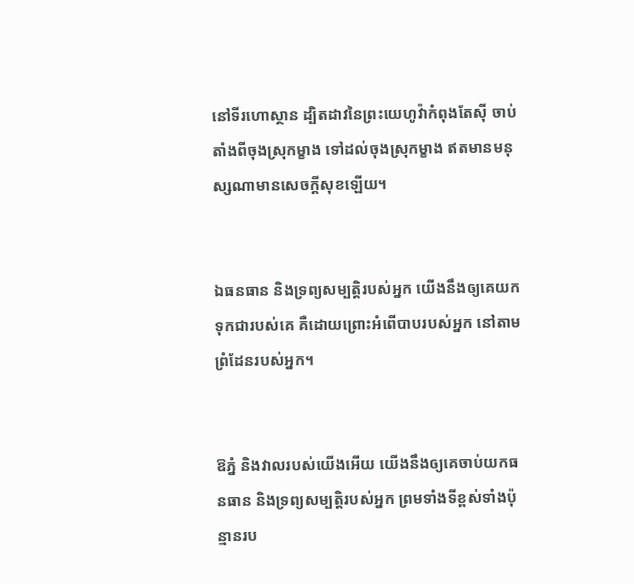នៅទីរហោ‌ស្ថាន ដ្បិតដាវនៃព្រះ‌យេហូវ៉ាកំពុងតែស៊ី ចាប់តាំងពីចុងស្រុកម្ខាង ទៅដល់ចុងស្រុកម្ខាង ឥតមានមនុស្សណាមានសេចក្ដីសុខឡើយ។


ឯធន‌ធាន និងទ្រព្យសម្បត្តិរបស់អ្នក យើងនឹងឲ្យគេយកទុកជារបស់គេ គឺដោយព្រោះអំពើបាបរបស់អ្នក នៅតាមព្រំដែនរបស់អ្នក។


ឱភ្នំ និងវាលរបស់យើងអើយ យើងនឹងឲ្យគេចាប់យកធន‌ធាន និងទ្រព្យ‌សម្បត្តិរបស់អ្នក ព្រមទាំងទីខ្ពស់ទាំងប៉ុន្មានរប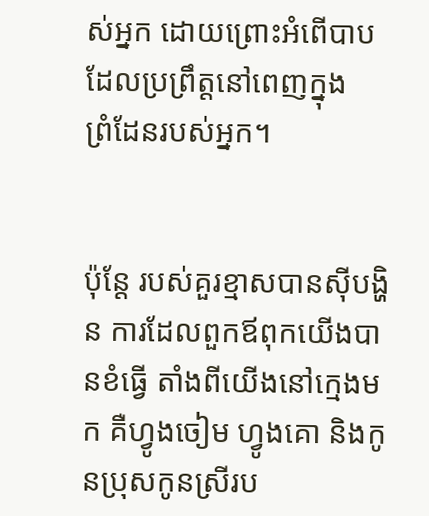ស់អ្នក ដោយព្រោះអំពើបាបដែលប្រព្រឹត្តនៅពេញក្នុងព្រំ‌ដែនរបស់អ្នក។


ប៉ុន្តែ របស់គួរខ្មាសបានស៊ីបង្ហិន ការដែលពួកឪពុកយើងបានខំធ្វើ តាំងពីយើងនៅក្មេងមក គឺហ្វូងចៀម ហ្វូងគោ និងកូនប្រុសកូនស្រីរប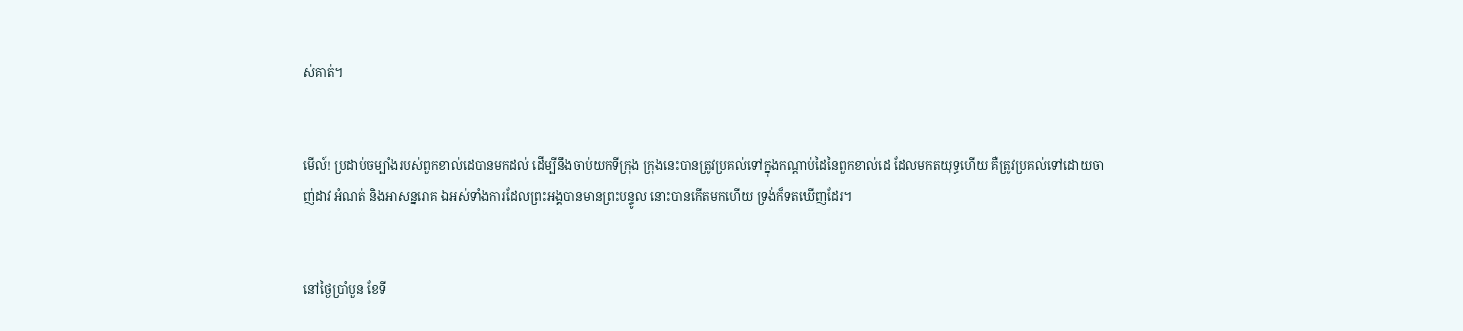ស់គាត់។


មើល៍! ប្រដាប់ចម្បាំងរបស់ពួកខាល់ដេបានមកដល់ ដើម្បីនឹងចាប់យកទីក្រុង ក្រុងនេះបានត្រូវប្រគល់ទៅក្នុងកណ្ដាប់ដៃនៃពួកខាល់ដេ ដែលមកតយុទ្ធហើយ គឺត្រូវប្រគល់ទៅដោយចាញ់ដាវ អំណត់ និងអាសន្ន‌រោគ ឯអស់ទាំងការដែលព្រះ‌អង្គបានមានព្រះ‌បន្ទូល នោះបានកើតមកហើយ ទ្រង់ក៏ទតឃើញដែរ។


នៅថ្ងៃប្រាំបួន ខែទី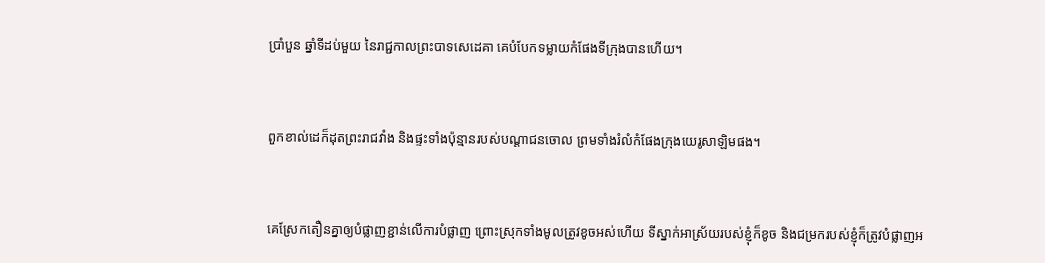ប្រាំបួន ឆ្នាំទីដប់មួយ នៃរាជ្ជកាលព្រះបាទសេដេគា គេបំបែកទម្លាយកំផែងទីក្រុងបានហើយ។


ពួកខាល់ដេក៏ដុតព្រះ‌រាជវាំង និងផ្ទះទាំងប៉ុន្មានរបស់បណ្ដា‌ជនចោល ព្រមទាំងរំលំកំផែងក្រុងយេរូ‌សាឡិមផង។


គេស្រែកតឿនគ្នាឲ្យបំផ្លាញខ្ជាន់លើការបំផ្លាញ ព្រោះស្រុកទាំងមូលត្រូវខូចអស់ហើយ ទីស្នាក់អាស្រ័យរបស់ខ្ញុំក៏ខូច និងជម្រករបស់ខ្ញុំក៏ត្រូវបំផ្លាញអ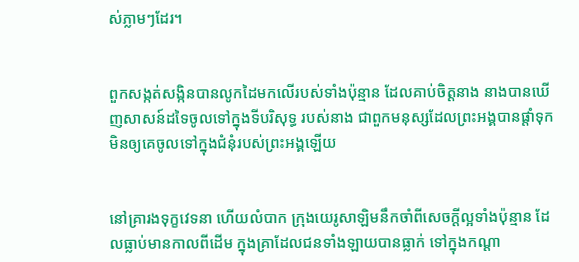ស់ភ្លាមៗដែរ។


ពួកសង្កត់‌សង្កិនបានលូកដៃមកលើរបស់ទាំងប៉ុន្មាន ដែលគាប់ចិត្តនាង នាងបានឃើញសាសន៍ដទៃចូលទៅក្នុងទីបរិសុទ្ធ របស់នាង ជាពួកមនុស្សដែលព្រះ‌អង្គបានផ្តាំទុក មិនឲ្យគេចូលទៅក្នុងជំនុំរបស់ព្រះ‌អង្គឡើយ


នៅគ្រារងទុក្ខវេទនា ហើយលំបាក ក្រុងយេរូ‌សាឡិមនឹកចាំពីសេចក្ដីល្អទាំងប៉ុន្មាន ដែលធ្លាប់មានកាលពីដើម ក្នុងគ្រាដែលជនទាំង‌ឡាយបានធ្លាក់ ទៅក្នុងកណ្ដា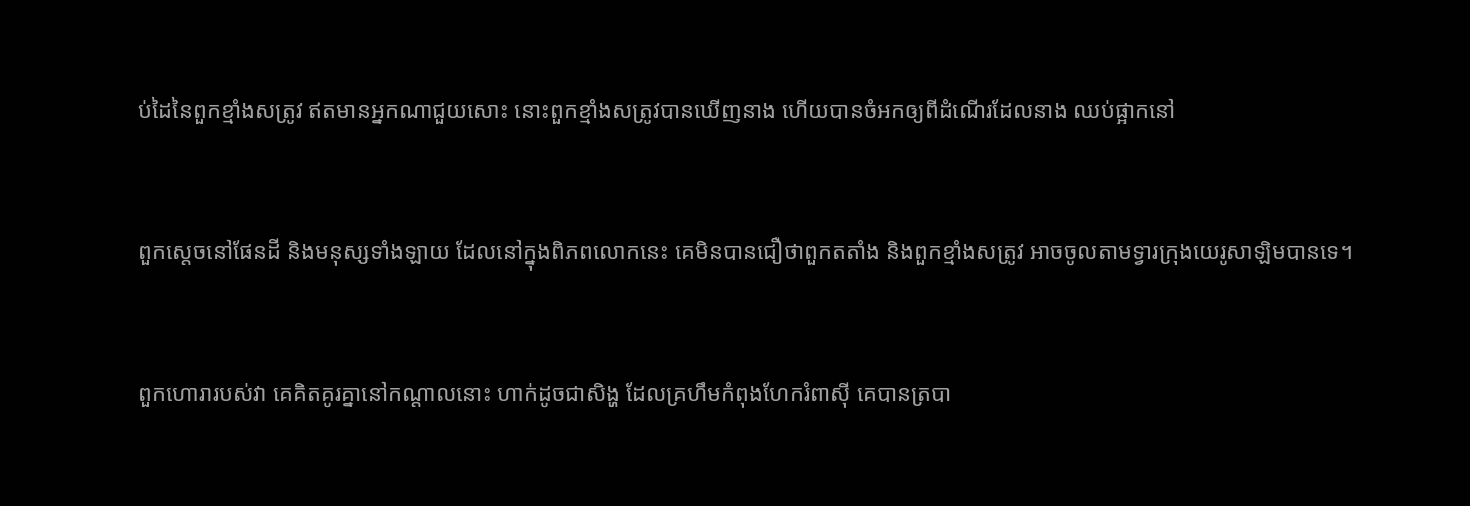ប់ដៃនៃពួកខ្មាំងសត្រូវ ឥតមានអ្នកណាជួយសោះ នោះពួកខ្មាំងសត្រូវបានឃើញនាង ហើយបានចំអកឲ្យពីដំណើរដែលនាង ឈប់ផ្អាកនៅ


ពួកស្តេចនៅផែនដី និងមនុស្សទាំង‌ឡាយ ដែលនៅក្នុងពិភពលោកនេះ គេមិនបានជឿថាពួកតតាំង និងពួកខ្មាំងសត្រូវ អាចចូលតាមទ្វារក្រុងយេរូ‌សាឡិមបានទេ។


ពួកហោរារបស់វា គេគិត‌គូរគ្នានៅកណ្ដាលនោះ ហាក់ដូចជាសិង្ហ ដែលគ្រហឹមកំពុងហែករំពាស៊ី គេបានត្របា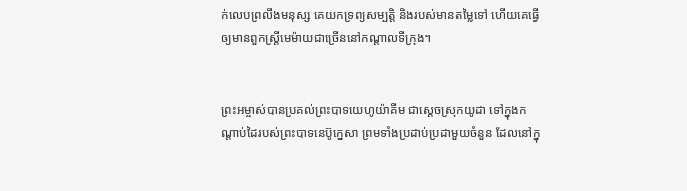ក់លេបព្រលឹងមនុស្ស គេយកទ្រព្យ‌សម្បត្តិ និងរបស់មានតម្លៃទៅ ហើយគេធ្វើឲ្យមានពួកស្ត្រីមេម៉ាយជាច្រើននៅកណ្ដាលទីក្រុង។


ព្រះ‌អម្ចាស់បានប្រគល់ព្រះ‌បាទយេហូ‌យ៉ាគីម ជាស្តេចស្រុកយូដា ទៅក្នុងកណ្ដាប់ដៃរបស់ព្រះ‌បាទនេប៊ូ‌ក្នេសា ព្រមទាំងប្រដាប់ប្រដាមួយចំនួន ដែលនៅក្នុ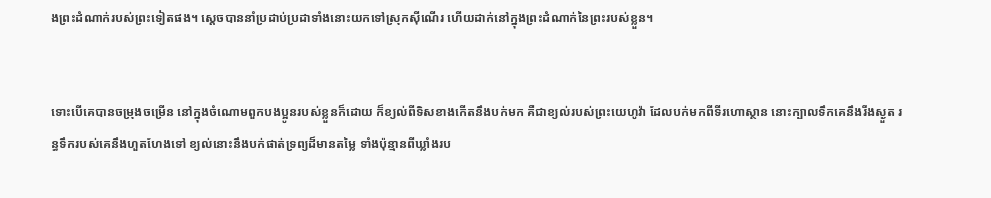ងព្រះដំណាក់របស់ព្រះទៀតផង។ ស្ដេចបាន‌នាំប្រដាប់ប្រដាទាំងនោះយកទៅស្រុកស៊ីណើរ ហើយដាក់នៅក្នុងព្រះដំណាក់នៃព្រះរបស់ខ្លួន។


ទោះបើគេបានចម្រុងចម្រើន នៅក្នុងចំណោមពួកបង‌ប្អូនរបស់ខ្លួនក៏ដោយ ក៏ខ្យល់ពីទិសខាងកើតនឹងបក់មក គឺជាខ្យល់របស់ព្រះ‌យេហូវ៉ា ដែលបក់មកពីទីរហោ‌ស្ថាន នោះក្បាលទឹកគេនឹងរីងស្ងួត រន្ធទឹករបស់គេនឹងហួត‌ហែងទៅ ខ្យល់នោះនឹងបក់ផាត់ទ្រព្យដ៏មានតម្លៃ ទាំងប៉ុន្មានពីឃ្លាំងរប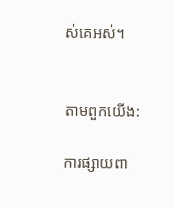ស់គេអស់។


តាមពួកយើង:

ការផ្សាយពា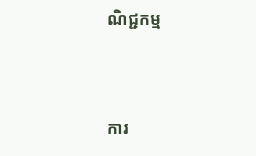ណិជ្ជកម្ម


ការ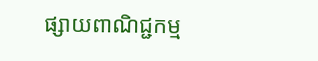ផ្សាយពាណិជ្ជកម្ម